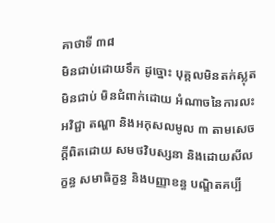គាថាទី ៣៨
មិនជាប់ដោយទឹក ដូច្នោះ បុគ្គលមិនតក់ស្លុត មិនជាប់ មិនជំពាក់ដោយ អំណាចនៃការលះអវិជ្ជា តណ្ហា និងអកុសលមូល ៣ តាមសេចក្តីពិតដោយ សមថវិបស្សនា និងដោយសីលក្ខន្ធ សមាធិក្ខន្ធ និងបញ្ញាខន្ធ បណ្ឌិតគប្បី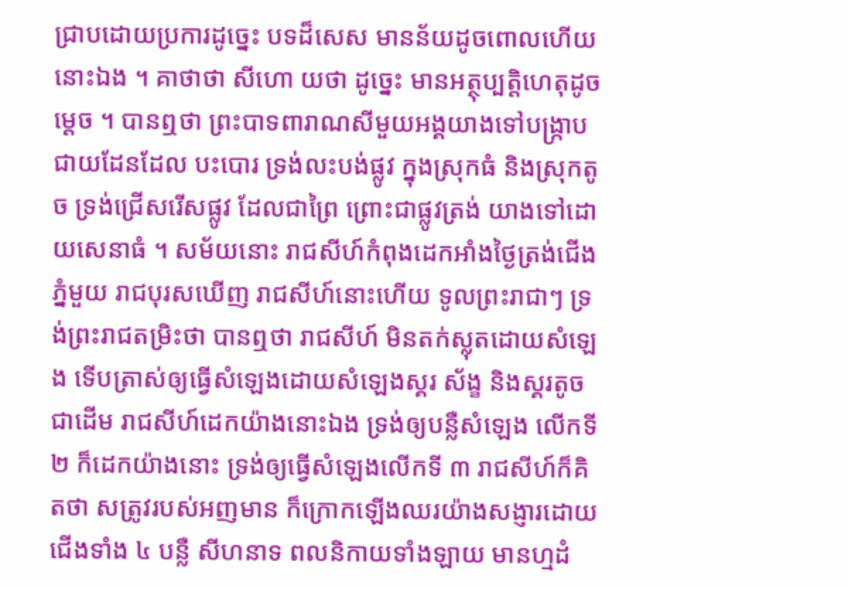ជ្រាបដោយប្រការដូច្នេះ បទដ៏សេស មានន័យដូចពោលហើយនោះឯង ។ គាថាថា សីហោ យថា ដូច្នេះ មានអត្ថុប្បត្តិហេតុដូចម្តេច ។ បានឮថា ព្រះបាទពារាណសីមួយអង្គយាងទៅបង្រ្កាបជាយដែនដែល បះបោរ ទ្រង់លះបង់ផ្លូវ ក្នុងស្រុកធំ និងស្រុកតូច ទ្រង់ជ្រើសរើសផ្លូវ ដែលជាព្រៃ ព្រោះជាផ្លូវត្រង់ យាងទៅដោយសេនាធំ ។ សម័យនោះ រាជសីហ៍កំពុងដេកអាំងថ្ងៃត្រង់ជើងភ្នំមួយ រាជបុរសឃើញ រាជសីហ៍នោះហើយ ទូលព្រះរាជាៗ ទ្រង់ព្រះរាជតម្រិះថា បានឮថា រាជសីហ៍ មិនតក់ស្លុតដោយសំឡេង ទើបត្រាស់ឲ្យធ្វើសំឡេងដោយសំឡេងស្គរ ស័ង្ខ និងស្គរតូចជាដើម រាជសីហ៍ដេកយ៉ាងនោះឯង ទ្រង់ឲ្យបន្លឺសំឡេង លើកទី ២ ក៏ដេកយ៉ាងនោះ ទ្រង់ឲ្យធ្វើសំឡេងលើកទី ៣ រាជសីហ៍ក៏គិតថា សត្រូវរបស់អញមាន ក៏ក្រោកឡើងឈរយ៉ាងសង្ញារដោយជើងទាំង ៤ បន្លឺ សីហនាទ ពលនិកាយទាំងឡាយ មានហ្មដំ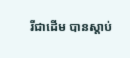រីជាដើម បានស្តាប់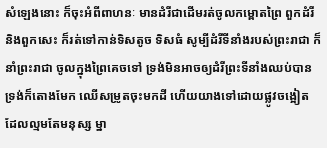សំឡេងនោះ ក៏ចុះអំពីពាហនៈ មានដំរីជាដើមរត់ចូលកម្ពោតព្រៃ ពួកដំរី និងពួកសេះ ក៏រត់ទៅកាន់ទិសតូច ទិសធំ សូម្បីដំរីទីនាំងរបស់ព្រះរាជា ក៏នាំព្រះរាជា ចូលក្នុងព្រៃគេចទៅ ទ្រង់មិនអាចឲ្យដំរីព្រះទីនាំងឈប់បាន ទ្រង់ក៏តោងមែក ឈើសម្រូតចុះមកដី ហើយយាងទៅដោយផ្លូវចង្អៀត ដែលល្មមតែមនុស្ស ម្នា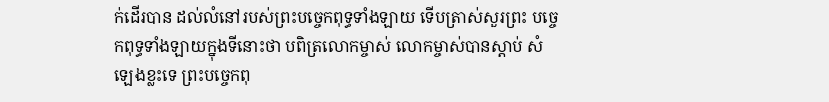ក់ដើរបាន ដល់លំនៅរបស់ព្រះបច្ចេកពុទ្ធទាំងឡាយ ទើបត្រាស់សួរព្រះ បច្ចេកពុទ្ធទាំងឡាយក្នុងទីនោះថា បពិត្រលោកម្ចាស់ លោកម្ចាស់បានស្តាប់ សំឡេងខ្លះទេ ព្រះបច្ចេកពុ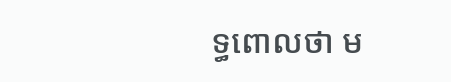ទ្ធពោលថា ម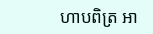ហាបពិត្រ អា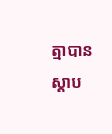ត្មាបានស្តាប